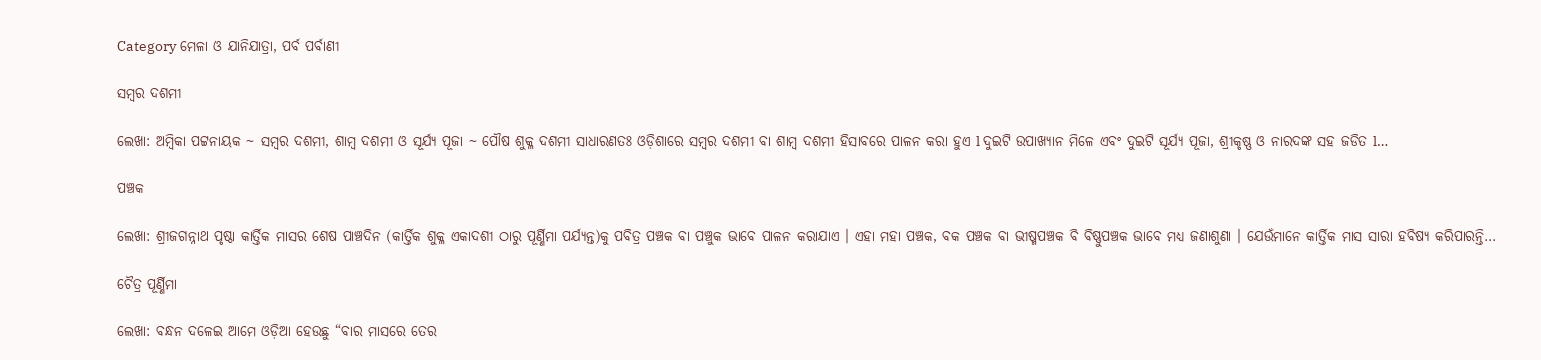Category ମେଳା ଓ ଯାନିଯାତ୍ରା, ପର୍ବ ପର୍ବାଣୀ

ସମ୍ବର ଦଶମୀ

ଲେଖା: ଅମ୍ବିକା ପଟ୍ଟନାୟକ ~ ସମ୍ବର ଦଶମୀ, ଶାମ୍ବ ଦଶମୀ ଓ ସୂର୍ଯ୍ୟ ପୂଜା ~ ପୌଷ ଶୁକ୍ଳ ଦଶମୀ ସାଧାରଣତଃ ଓଡ଼ିଶାରେ ସମ୍ବର ଦଶମୀ ବା ଶାମ୍ବ ଦଶମୀ ହିସାବରେ ପାଳନ କରା ହୁଏ l ଦୁଇଟି ଉପାଖ୍ୟାନ ମିଳେ ଏବଂ ଦୁଇଟି ସୂର୍ଯ୍ୟ ପୂଜା, ଶ୍ରୀକୃଷ୍ଣ ଓ ନାରଦଙ୍କ ସହ ଜଡିତ l…

ପଞ୍ଚକ

ଲେଖା: ଶ୍ରୀଜଗନ୍ନାଥ ପୃଷ୍ଠା କାର୍ତ୍ତିକ ମାସର ଶେଷ ପାଞ୍ଚଦିନ (କାର୍ତ୍ତିକ ଶୁକ୍ଳ ଏକାଦଶୀ ଠାରୁ ପୂର୍ଣ୍ଣିମା ପର୍ଯ୍ୟନ୍ତ)କୁ ପବିତ୍ର ପଞ୍ଚକ ବା ପଞ୍ଚୁକ ଭାବେ ପାଳନ କରାଯାଏ । ଏହା ମହା ପଞ୍ଚକ, ବକ ପଞ୍ଚକ ବା ଭୀଷ୍ମପଞ୍ଚକ ବି ବିଷ୍ଣୁପଞ୍ଚକ ଭାବେ ମଧ୍ୟ ଜଣାଶୁଣା । ଯେଉଁମାନେ କାର୍ତ୍ତିକ ମାସ ସାରା ହବିଷ୍ୟ କରିପାରନ୍ତି…

ଚୈତ୍ର ପୂର୍ଣ୍ଣିମା

ଲେଖା: ବନ୍ଧନ ଦଳେଇ ଆମେ ଓଡ଼ିଆ ହେଉଛୁ “ବାର ମାସରେ ତେର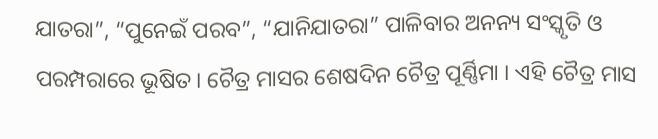ଯାତରା”, “ପୁନେଇଁ ପରବ”, “ଯାନିଯାତରା” ପାଳିବାର ଅନନ୍ୟ ସଂସ୍କୃତି ଓ ପରମ୍ପରାରେ ଭୂଷିତ। ଚୈତ୍ର ମାସର ଶେଷଦିନ ଚୈତ୍ର ପୂର୍ଣ୍ଣିମା । ଏହି ଚୈତ୍ର ମାସ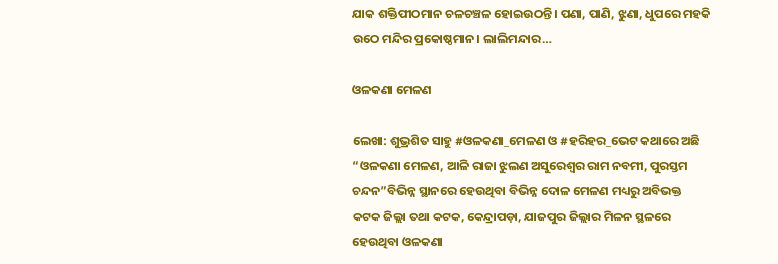ଯାକ ଶକ୍ତିପୀଠମାନ ଚଳଚଞ୍ଚଳ ହୋଇଉଠନ୍ତି। ପଣା, ପାଣି, ଝୁଣା, ଧୁପରେ ମହକି ଉଠେ ମନ୍ଦିର ପ୍ରକୋଷ୍ଠମାନ। ଲାଲିମନ୍ଦାର…

ଓଳକଣା ମେଳଣ

ଲେଖା: ଶୁଭ୍ରଶିତ ସାହୁ #ଓଳକଣା_ମେଳଣ ଓ #ହରିହର_ଭେଟ କଥାରେ ଅଛି “ଓଳକଣା ମେଳଣ, ଆଳି ରାଜା ଝୁଲଣ ଅସୁରେଶ୍ୱର ରାମ ନବମୀ, ପୁରସ୍ତମ ଚନ୍ଦନ”ବିଭିନ୍ନ ସ୍ଥାନରେ ହେଉଥିବା ବିଭିନ୍ନ ଦୋଳ ମେଳଣ ମଧ୍ୟରୁ ଅବିଭକ୍ତ କଟକ ଜିଲ୍ଲା ତଥା କଟକ, କେନ୍ଦ୍ରାପଡ଼ା, ଯାଜପୁର ଜିଲ୍ଲାର ମିଳନ ସ୍ଥଳରେ ହେଉଥିବା ଓଳକଣା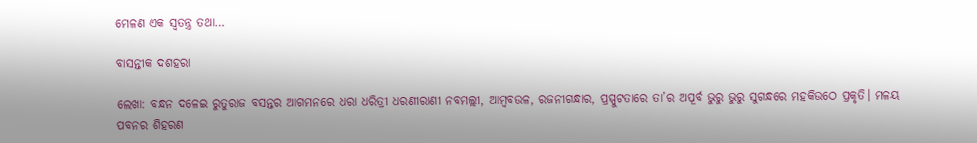ମେଳଣ ଏକ ସ୍ବତନ୍ତ୍ର ତଥା…

ବାସନ୍ତୀକ ଦଶହରା

ଲେଖା: ବନ୍ଧନ ଦଳେଇ ରୁତୁରାଜ ବସନ୍ତର ଆଗମନରେ ଧରା ଧରିତ୍ରୀ ଧରଣୀରାଣୀ ନବମଲ୍ଲୀ, ଆମ୍ବବଉଳ, ରଜନୀଗନ୍ଧାର, ପ୍ରସ୍ପୁଟତାରେ ତା’ର ଅପୂର୍ବ ଭୁରୁ ଭୁରୁ ସୁଗନ୍ଧରେ ମହକିଉଠେ ପ୍ରକୃତି। ମଳୟ ପବନର ଶିହରଣ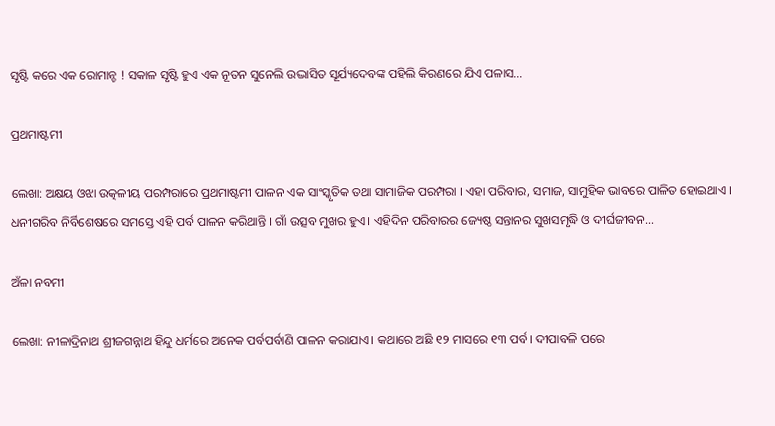ସୃଷ୍ଟି କରେ ଏକ ରୋମାନ୍ଚ ! ସକାଳ ସୃଷ୍ଟି ହୁଏ ଏକ ନୂତନ ସୁନେଲି ଉଦ୍ଭାସିତ ସୂର୍ଯ୍ୟଦେବଙ୍କ ପହିଲି କିରଣରେ ଯିଏ ପଳାସ…

ପ୍ରଥମାଷ୍ଟମୀ

ଲେଖା: ଅକ୍ଷୟ ଓଝା ଉତ୍କଳୀୟ ପରମ୍ପରାରେ ପ୍ରଥମାଷ୍ଟମୀ ପାଳନ ଏକ ସାଂସ୍କୃତିକ ତଥା ସାମାଜିକ ପରମ୍ପରା । ଏହା ପରିବାର, ସମାଜ, ସାମୁହିକ ଭାବରେ ପାଳିତ ହୋଇଥାଏ । ଧନୀଗରିବ ନିର୍ବିଶେଷରେ ସମସ୍ତେ ଏହି ପର୍ବ ପାଳନ କରିଥାନ୍ତି । ଗାଁ ଉତ୍ସବ ମୁଖର ହୁଏ। ଏହିଦିନ ପରିବାରର ଜ୍ୟେଷ୍ଠ ସନ୍ତାନର ସୁଖସମୃଦ୍ଧି ଓ ଦୀର୍ଘଜୀବନ…

ଅଁଳା ନବମୀ

ଲେଖା: ନୀଳାଦ୍ରିନାଥ ଶ୍ରୀଜଗନ୍ନାଥ ହିନ୍ଦୁ ଧର୍ମରେ ଅନେକ ପର୍ବପର୍ବାଣି ପାଳନ କରାଯାଏ। କଥାରେ ଅଛି ୧୨ ମାସରେ ୧୩ ପର୍ବ। ଦୀପାବଳି ପରେ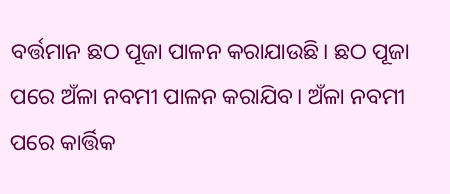ବର୍ତ୍ତମାନ ଛଠ ପୂଜା ପାଳନ କରାଯାଉଛି। ଛଠ ପୂଜା ପରେ ଅଁଳା ନବମୀ ପାଳନ କରାଯିବ। ଅଁଳା ନବମୀ ପରେ କାର୍ତ୍ତିକ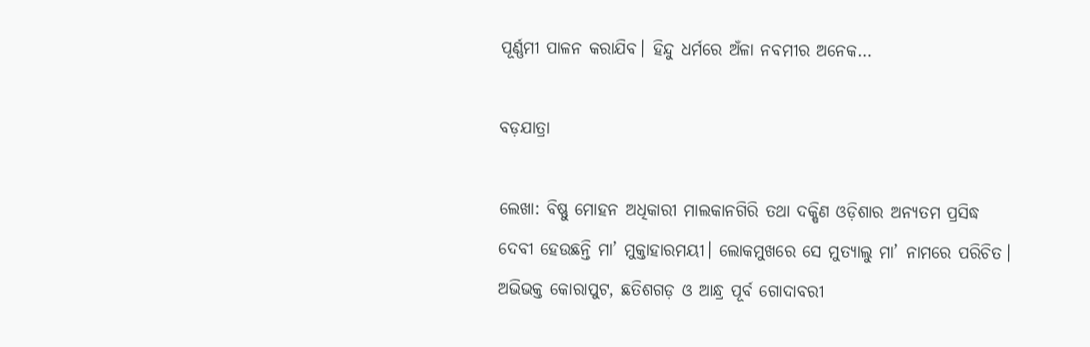ପୂର୍ଣ୍ଣମୀ ପାଳନ କରାଯିବ। ହିନ୍ଦୁ ଧର୍ମରେ ଅଁଳା ନବମୀର ଅନେକ…

ବଡ଼ଯାତ୍ରା

ଲେଖା: ବିଷ୍ଣୁ ମୋହନ ଅଧିକାରୀ ମାଲକାନଗିରି ତଥା ଦକ୍ଷିଣ ଓଡ଼ିଶାର ଅନ୍ୟତମ ପ୍ରସିଦ୍ଧ ଦେବୀ ହେଉଛନ୍ତି ମା’ ମୁକ୍ତାହାରମୟୀ। ଲୋକମୁଖରେ ସେ ମୁତ୍ୟାଲୁ ମା’ ନାମରେ ପରିଚିତ। ଅଭିଭକ୍ତ କୋରାପୁଟ, ଛତିଶଗଡ଼ ଓ ଆନ୍ଧ୍ର ପୂର୍ବ ଗୋଦାବରୀ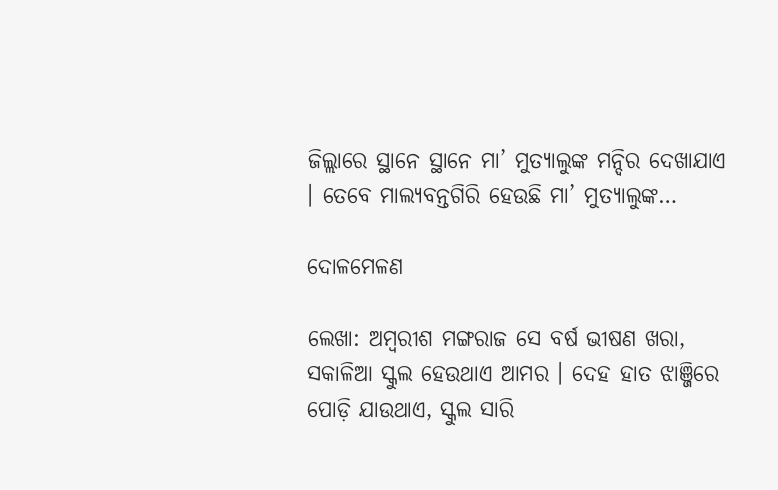ଜିଲ୍ଲାରେ ସ୍ଥାନେ ସ୍ଥାନେ ମା’ ମୁତ୍ୟାଲୁଙ୍କ ମନ୍ଦିର ଦେଖାଯାଏ । ତେବେ ମାଲ୍ୟବନ୍ତଗିରି ହେଉଛି ମା’ ମୁତ୍ୟାଲୁଙ୍କ…

ଦୋଳମେଳଣ

ଲେଖା: ଅମ୍ବରୀଶ ମଙ୍ଗରାଜ ସେ ବର୍ଷ ଭୀଷଣ ଖରା, ସକାଳିଆ ସ୍କୁଲ ହେଉଥାଏ ଆମର । ଦେହ ହାତ ଝାଞ୍ଜିରେ ପୋଡ଼ି ଯାଉଥାଏ, ସ୍କୁଲ ସାରି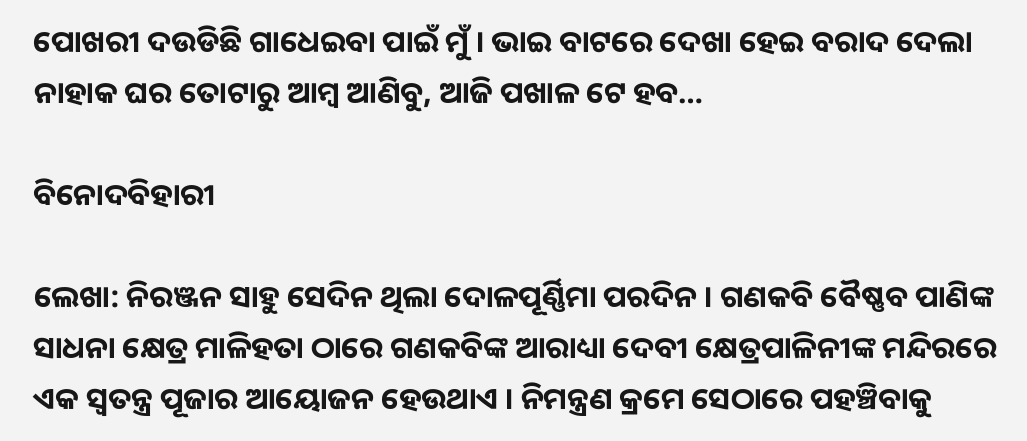ପୋଖରୀ ଦଉଡିଛି ଗାଧେଇବା ପାଇଁ ମୁଁ । ଭାଇ ବାଟରେ ଦେଖା ହେଇ ବରାଦ ଦେଲା ନାହାକ ଘର ତୋଟାରୁ ଆମ୍ବ ଆଣିବୁ, ଆଜି ପଖାଳ ଟେ ହବ…

ବିନୋଦବିହାରୀ

ଲେଖା: ନିରଞ୍ଜନ ସାହୁ ସେଦିନ ଥିଲା ଦୋଳପୂର୍ଣ୍ଣିମା ପରଦିନ । ଗଣକବି ବୈଷ୍ଣବ ପାଣିଙ୍କ ସାଧନା କ୍ଷେତ୍ର ମାଳିହତା ଠାରେ ଗଣକବିଙ୍କ ଆରାଧ୍ୟା ଦେବୀ କ୍ଷେତ୍ରପାଳିନୀଙ୍କ ମନ୍ଦିରରେ ଏକ ସ୍ବତନ୍ତ୍ର ପୂଜାର ଆୟୋଜନ ହେଉଥାଏ । ନିମନ୍ତ୍ରଣ କ୍ରମେ ସେଠାରେ ପହଞ୍ଚିବାକୁ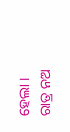ହେଲା । ରାତ୍ର ନଅ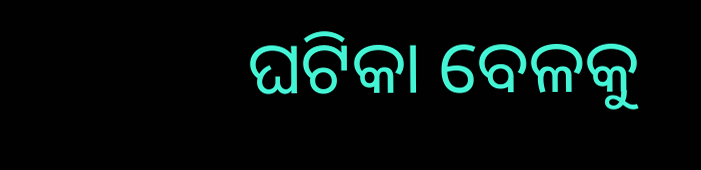ଘଟିକା ବେଳକୁ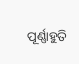ପୂର୍ଣ୍ଣାହୁତି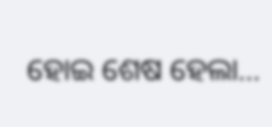ହୋଇ ଶେଷ ହେଲା…